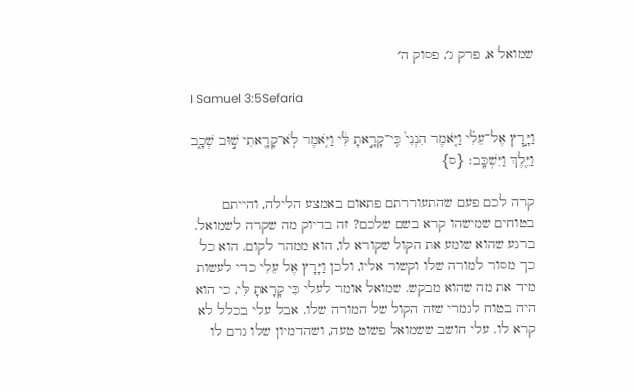שמואל א, פרק ג׳, פסוק ה׳

I Samuel 3:5Sefaria

וַיָּ֣רׇץ אֶל־עֵלִ֗י וַיֹּ֤אמֶר הִנְנִי֙ כִּֽי־קָרָ֣אתָ לִּ֔י וַיֹּ֥אמֶר לֹֽא־קָרָ֖אתִי שׁ֣וּב שְׁכָ֑ב וַיֵּ֖לֶךְ וַיִּשְׁכָּֽב׃ {ס}

קרה לכם פעם שהתעוררתם פתאום באמצע הלילה, והייתם בטוחים שמישהו קרא בשם שלכם? זה בדיוק מה שקרה לשמואל. ברגע שהוא שומע את הקול שקורא לו, הוא ממהר לקום. הוא כל כך מסור למורה שלו וקשור אליו, ולכן וַיָּרָץ אֶל עֵלִי כדי לעשות מיד את מה שהוא מבקש. שמואל אומר לעלי כִּי קָרָאתָ לִּי, כי הוא היה בטוח לגמרי שזה הקול של המורה שלו. אבל עלי בכלל לא קרא לו. עלי חושב ששמואל פשוט טעה, ושהדמיון שלו גרם לו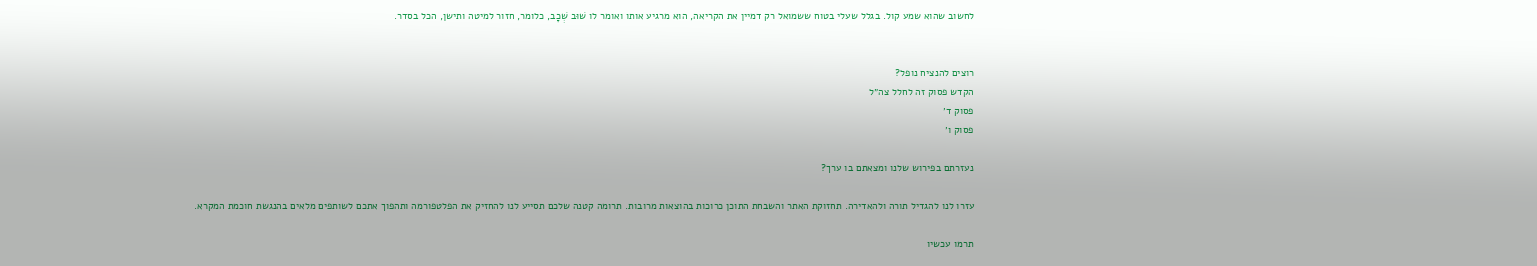לחשוב שהוא שמע קול. בגלל שעלי בטוח ששמואל רק דמיין את הקריאה, הוא מרגיע אותו ואומר לו שׁוּב שְׁכָב, כלומר, חזור למיטה ותישן, הכל בסדר.


רוצים להנציח נופל?
הקדש פסוק זה לחלל צה״ל
פסוק ד׳
פסוק ו׳

נעזרתם בפירוש שלנו ומצאתם בו ערך?

עזרו לנו להגדיל תורה ולהאדירה. תחזוקת האתר והשבחת התוכן כרוכות בהוצאות מרובות. תרומה קטנה שלכם תסייע לנו להחזיק את הפלטפורמה ותהפוך אתכם לשותפים מלאים בהנגשת חוכמת המקרא.

תרמו עכשיו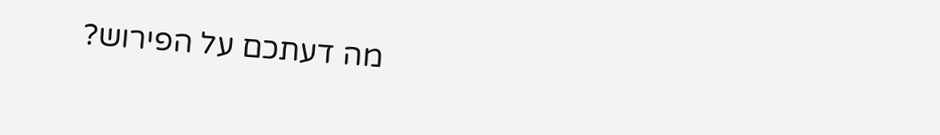מה דעתכם על הפירוש?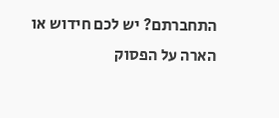התחברתם? יש לכם חידוש או הארה על הפסוק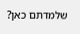שלמדתם כאן?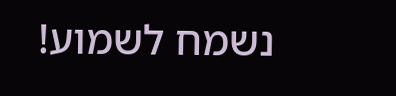נשמח לשמוע!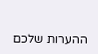ההערות שלכם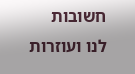חשובות לנו ועוזרות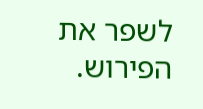לשפר את הפירוש.